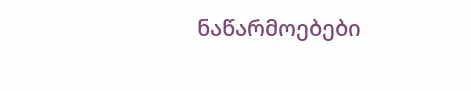ნაწარმოებები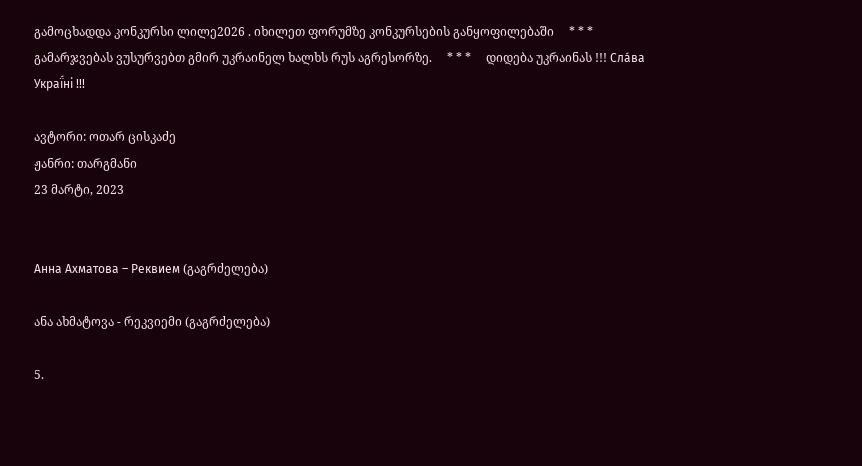გამოცხადდა კონკურსი ლილე2026 . იხილეთ ფორუმზე კონკურსების განყოფილებაში     * * *     გამარჯვებას ვუსურვებთ გმირ უკრაინელ ხალხს რუს აგრესორზე.     * * *     დიდება უკრაინას !!! Сла́ва Украї́ні !!!

ავტორი: ოთარ ცისკაძე
ჟანრი: თარგმანი
23 მარტი, 2023


Анна Ахматова – Реквием (გაგრძელება)

ანა ახმატოვა - რეკვიემი (გაგრძელება)

5.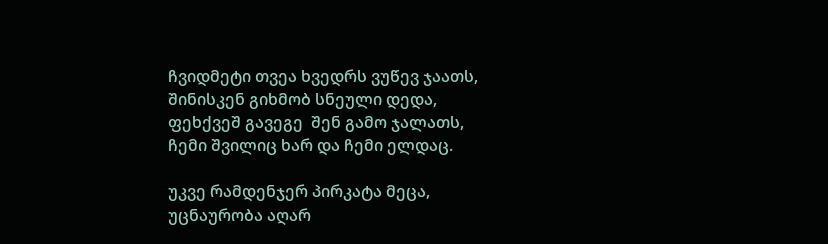ჩვიდმეტი თვეა ხვედრს ვუწევ ჯაათს,
შინისკენ გიხმობ სნეული დედა,
ფეხქვეშ გავეგე  შენ გამო ჯალათს,
ჩემი შვილიც ხარ და ჩემი ელდაც.

უკვე რამდენჯერ პირკატა მეცა,
უცნაურობა აღარ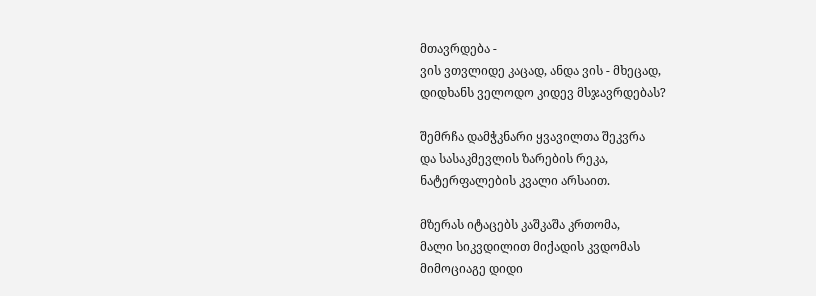მთავრდება -
ვის ვთვლიდე კაცად, ანდა ვის - მხეცად,
დიდხანს ველოდო კიდევ მსჯავრდებას?

შემრჩა დამჭკნარი ყვავილთა შეკვრა
და სასაკმევლის ზარების რეკა,
ნატერფალების კვალი არსაით.

მზერას იტაცებს კაშკაშა კრთომა,
მალი სიკვდილით მიქადის კვდომას
მიმოციაგე დიდი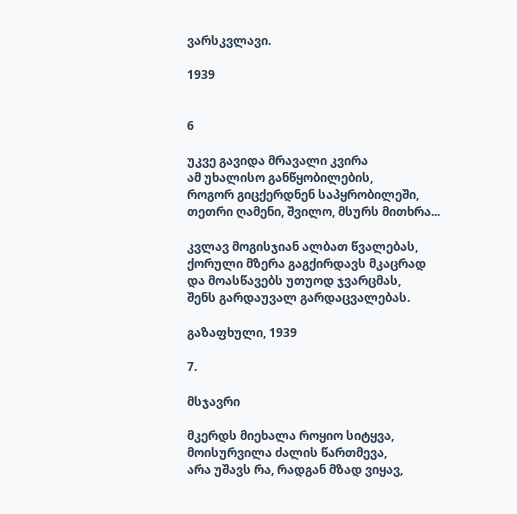ვარსკვლავი.

1939


6

უკვე გავიდა მრავალი კვირა
ამ უხალისო განწყობილების,
როგორ გიცქერდნენ საპყრობილეში,
თეთრი ღამენი, შვილო, მსურს მითხრა...

კვლავ მოგისჯიან ალბათ წვალებას,
ქორული მზერა გაგქირდავს მკაცრად
და მოასწავებს უთუოდ ჯვარცმას,
შენს გარდაუვალ გარდაცვალებას.

გაზაფხული, 1939

7.

მსჯავრი

მკერდს მიეხალა როყიო სიტყვა,
მოისურვილა ძალის წართმევა,
არა უშავს რა, რადგან მზად ვიყავ,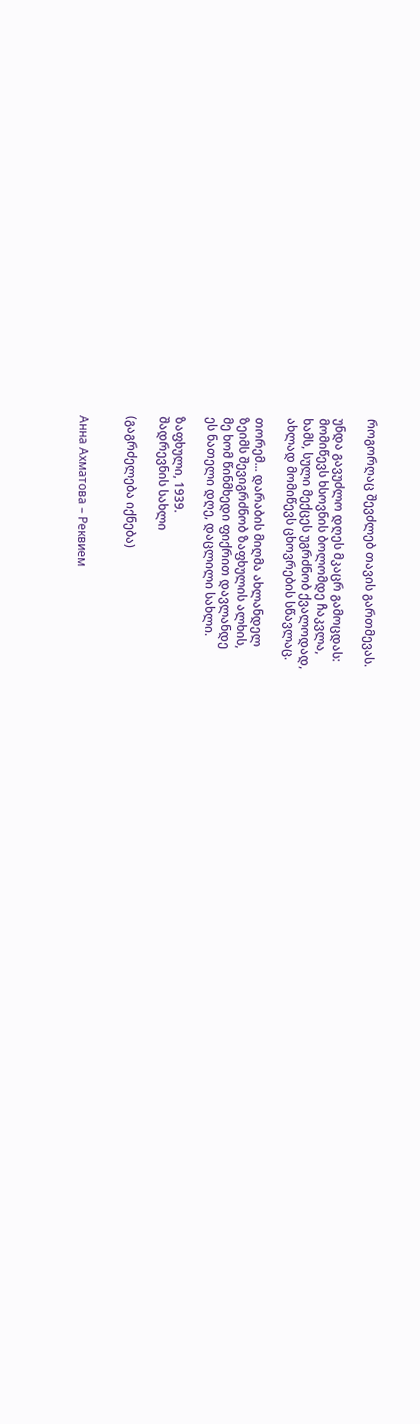როგორღაც შევძლებ თავის გართმევას.

უნდა გავუძლო დღეს მკაცრ გამოცდას:
მომიწევს ხსოვნის ბოლომდე ჩაკვლა,
ხამს, სული მექცეს უგრძნობ ქვალოდად,
ახლად მომიწევს ცხოვრების სწავლაც.

თორემ... დარაბის მიღმა ახლანდელ
ზეიმს შევიგრძნობ ზაფხულის ალხის,
მე ხომ წინმხედი ფიქრით დავლანდე
ეს ნათელი დღე, დაცლილი სახლი.

ზაფხული, 1939.
შადრევნის სახლი

(გაგრძელება იქნება)


Анна Ахматова – Реквием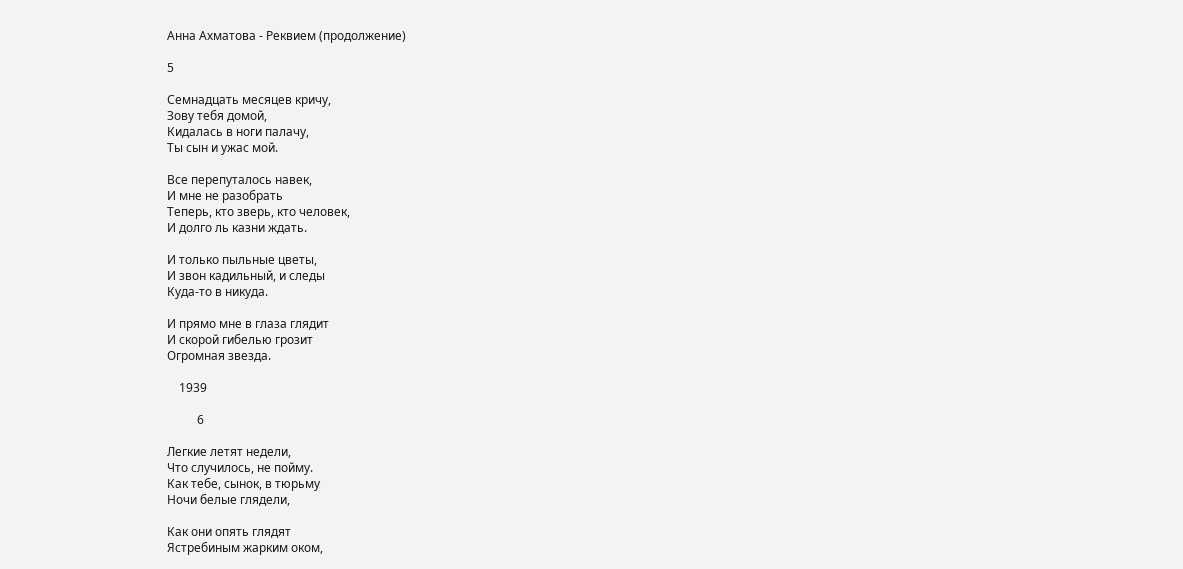Анна Ахматова - Реквием (продолжение)

5

Семнадцать месяцев кричу,
Зову тебя домой,
Кидалась в ноги палачу,
Ты сын и ужас мой.

Все перепуталось навек,
И мне не разобрать
Теперь, кто зверь, кто человек,
И долго ль казни ждать.

И только пыльные цветы,
И звон кадильный, и следы
Куда-то в никуда.

И прямо мне в глаза глядит
И скорой гибелью грозит
Огромная звезда.

    1939

          6

Легкие летят недели,
Что случилось, не пойму.
Как тебе, сынок, в тюрьму
Ночи белые глядели,

Как они опять глядят
Ястребиным жарким оком,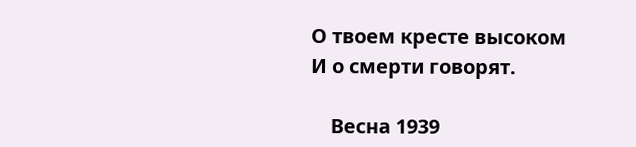О твоем кресте высоком
И о смерти говорят.

    Весна 1939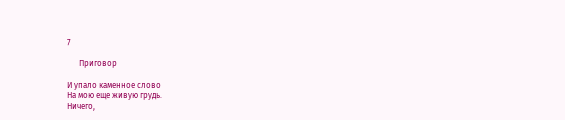7

      Приговор

И упало каменное слово
На мою еще живую грудь.
Ничего,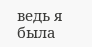ведь я была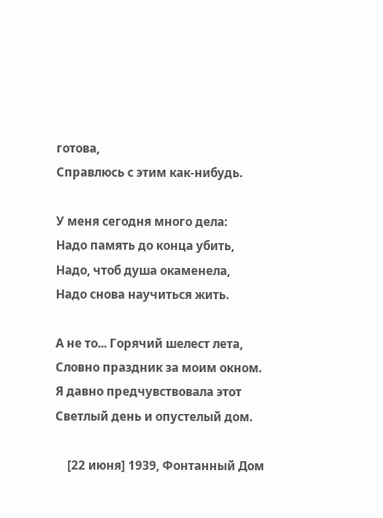готова,
Справлюсь с этим как-нибудь.

У меня сегодня много дела:
Надо память до конца убить,
Надо, чтоб душа окаменела,
Надо снова научиться жить.

А не то... Горячий шелест лета,
Словно праздник за моим окном.
Я давно предчувствовала этот
Светлый день и опустелый дом.

    [22 июня] 1939, Фонтанный Дом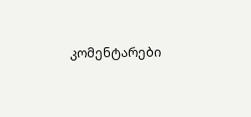კომენტარები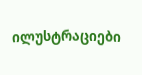ილუსტრაციები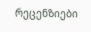რეცენზიები